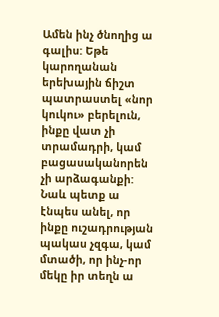Ամեն ինչ ծնողից ա գալիս: Եթե կարողանան երեխային ճիշտ պատրաստել «նոր կուկու» բերելուն, ինքը վատ չի տրամադրի, կամ բացասականորեն չի արձագանքի: Նաև պետք ա էնպես անել, որ ինքը ուշադրության պակաս չզգա, կամ մտածի, որ ինչ-որ մեկը իր տեղն ա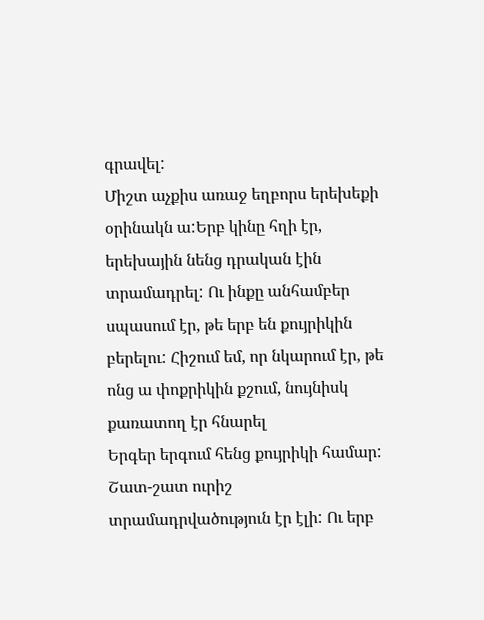գրավել:
Միշտ աչքիս առաջ եղբորս երեխեքի օրինակն ա:Երբ կինը հղի էր, երեխային նենց դրական էին տրամադրել: Ու ինքը անհամբեր սպասում էր, թե երբ են քույրիկին բերելու: Հիշում եմ, որ նկարում էր, թե ոնց ա փոքրիկին քշում, նույնիսկ քառատող էր հնարել
Երգեր երգում հենց քույրիկի համար: Շատ-շատ ուրիշ տրամադրվածություն էր էլի: Ու երբ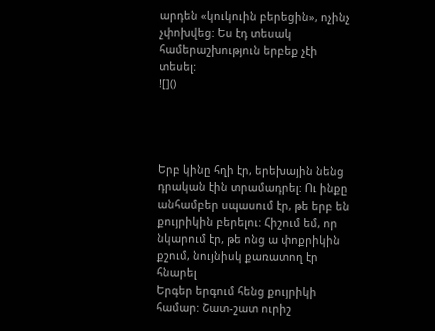արդեն «կուկուին բերեցին», ոչինչ չփոխվեց: Ես էդ տեսակ համերաշխություն երբեք չէի տեսել:
![]()




Երբ կինը հղի էր, երեխային նենց դրական էին տրամադրել: Ու ինքը անհամբեր սպասում էր, թե երբ են քույրիկին բերելու: Հիշում եմ, որ նկարում էր, թե ոնց ա փոքրիկին քշում, նույնիսկ քառատող էր հնարել
Երգեր երգում հենց քույրիկի համար: Շատ-շատ ուրիշ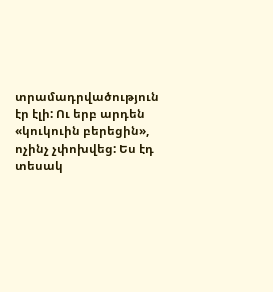տրամադրվածություն էր էլի: Ու երբ արդեն «կուկուին բերեցին», ոչինչ չփոխվեց: Ես էդ տեսակ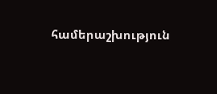համերաշխություն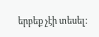երբեք չէի տեսել: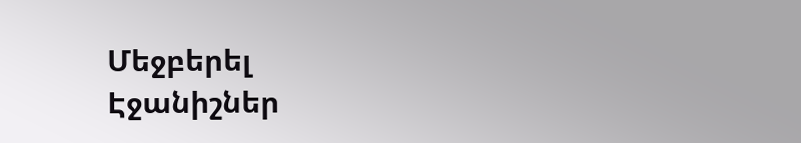Մեջբերել
Էջանիշներ